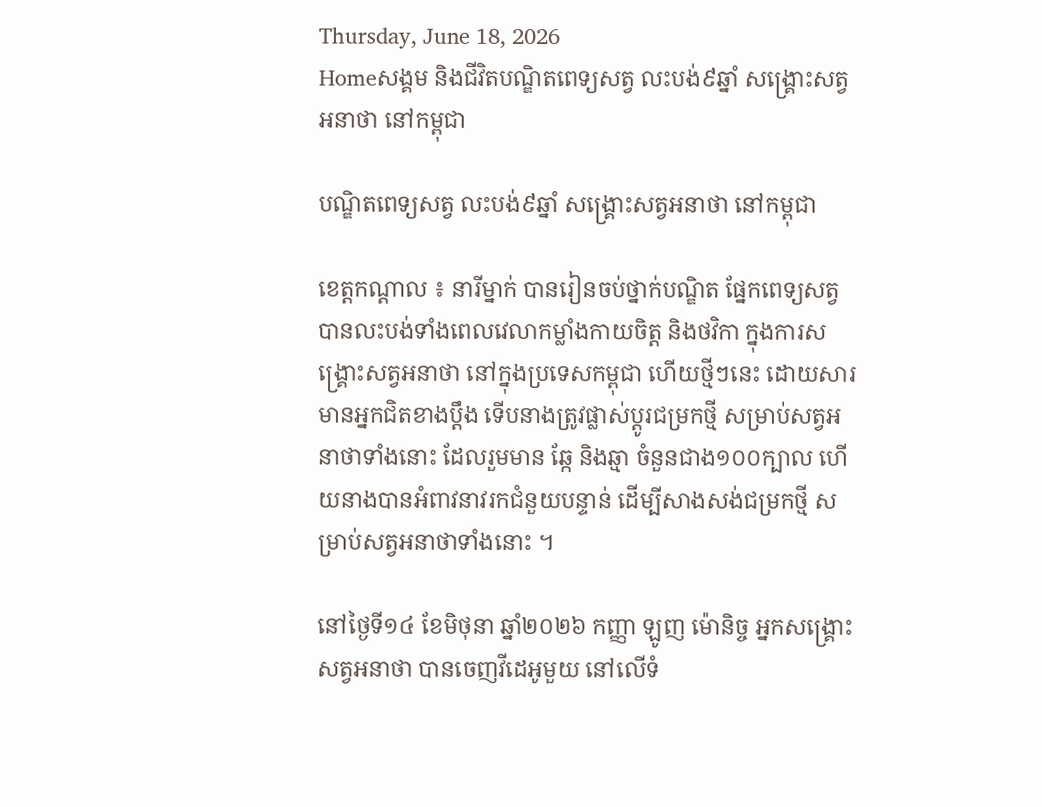Thursday, June 18, 2026
Homeសង្គម និងជីវិតបណ្ឌិតពេទ្យសត្វ លះបង់៩ឆ្នាំ សង្រ្គោះសត្វអនាថា នៅកម្ពុជា

បណ្ឌិតពេទ្យសត្វ លះបង់៩ឆ្នាំ សង្រ្គោះសត្វអនាថា នៅកម្ពុជា

ខេត្តកណ្ដាល ៖ នារីម្នាក់ បានរៀនចប់ថ្នាក់បណ្ឌិត ផ្នែកពេទ្យសត្វ បានលះបង់ទាំងពេលវេលាកម្លាំងកាយចិត្ត និងថវិកា ក្នុងការសង្រ្គោះសត្វអនាថា នៅក្នុងប្រទេសកម្ពុជា ហើយថ្មីៗនេះ ដោយសារមានអ្នកជិតខាងប្តឹង ទើបនាងត្រូវផ្លាស់ប្តូរជម្រកថ្មី សម្រាប់សត្វអនាថាទាំងនោះ ដែលរួមមាន ឆ្កែ និងឆ្មា ចំនួនជាង១០០ក្បាល ហើ យនាងបានអំពាវនាវរកជំនួយបន្ទាន់ ដើម្បីសាងសង់ជម្រកថ្មី សម្រាប់សត្វអនាថាទាំងនោះ ។

នៅថ្ងៃទី១៤ ខែមិថុនា ឆ្នាំ២០២៦ កញ្ញា ឡូញ ម៉ោនិច្ច អ្នកសង្គ្រោះសត្វអនាថា បានចេញវីដេអូមួយ នៅលើទំ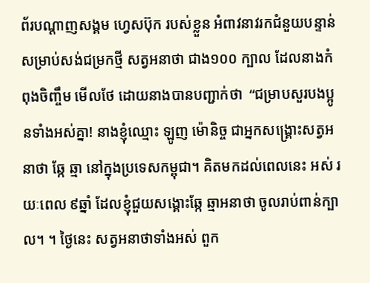ព័របណ្ដាញសង្គម ហ្វេសប៊ុក របស់ខ្លួន អំពាវនាវរកជំនួយបន្ទាន់ សម្រាប់សង់ជម្រកថ្មី សត្វអនាថា ជាង១០០ ក្បាល ដែលនាងកំពុងចិញ្ចឹម មើលថែ ដោយនាងបានបញ្ជាក់ថា  “ជម្រាបសួរបងប្អូនទាំងអស់គ្នា! នាងខ្ញុំឈ្មោះ ឡូញ ម៉ោនិច្ច ជាអ្នកសង្រ្គោះសត្វអនាថា ឆ្កែ ឆ្មា នៅក្នុងប្រទេសកម្ពុជា។ គិតមកដល់ពេលនេះ អស់ រយៈពេល ៩ឆ្នាំ ដែលខ្ញុំជួយសង្គោះឆ្កែ ឆ្មាអនាថា ចូលរាប់ពាន់ក្បាល។ ។ ថ្ងៃនេះ សត្វអនាថាទាំងអស់ ពួក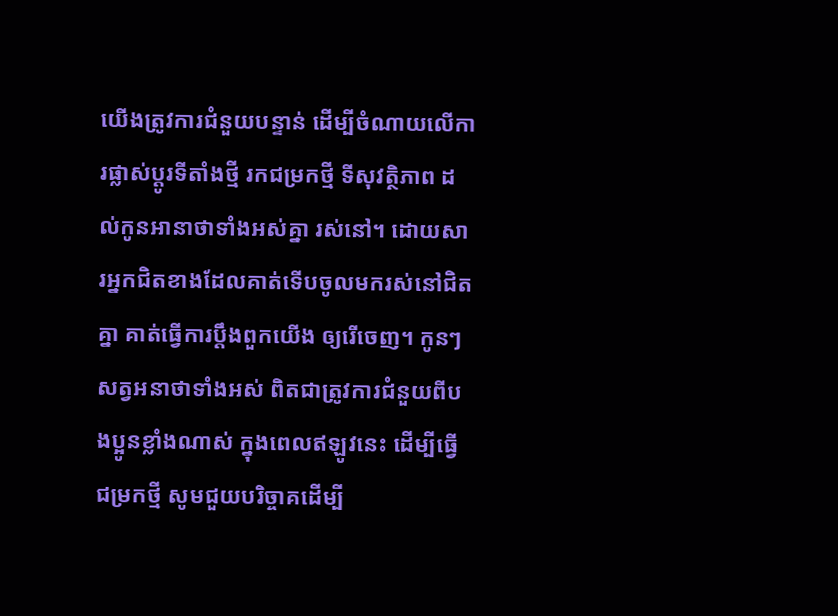យើងត្រូវការជំនួយបន្ទាន់ ដើម្បីចំណាយលើការផ្លាស់ប្តូរទីតាំងថ្មី រកជម្រកថ្មី ទីសុវត្ថិភាព ដល់កូនអានាថាទាំងអស់គ្នា រស់នៅ។ ដោយសារអ្នកជិតខាងដែលគាត់ទើបចូលមករស់នៅជិតគ្នា គាត់ធ្វើការប្តឹងពួកយើង ឲ្យរើចេញ។ កូនៗសត្វអនាថាទាំងអស់ ពិតជាត្រូវការជំនួយពីបងប្អូនខ្លាំងណាស់ ក្នុងពេលឥឡូវនេះ ដើម្បីធ្វើ ជម្រកថ្មី សូមជួយបរិច្ចាគដើម្បី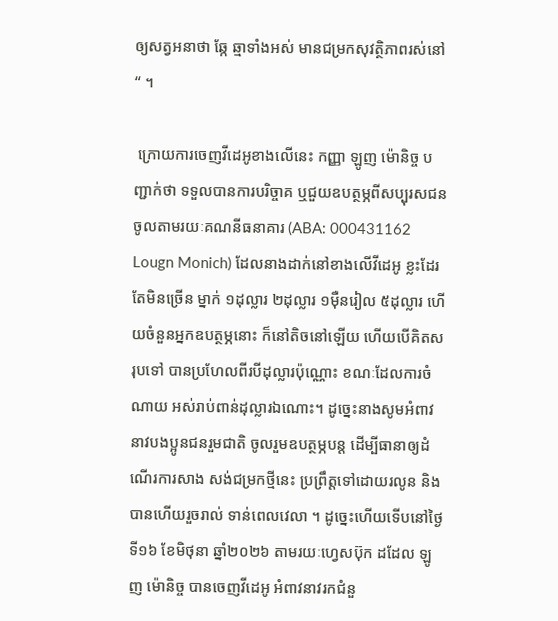ឲ្យសត្វអនាថា ឆ្កែ ឆ្មាទាំងអស់ មានជម្រកសុវត្ថិភាពរស់នៅ“ ។

 ក្រោយការចេញវីដេអូខាងលើនេះ កញ្ញា ឡូញ ម៉ោនិច្ច បញ្ជាក់ថា ទទួលបានការបរិច្ចាគ ឬជួយឧបត្ថម្ភពីសប្បុរសជន ចូលតាមរយៈគណនីធនាគារ (ABA: 000431162 Lougn Monich) ដែលនាងដាក់នៅខាងលើវីដេអូ ខ្លះដែរ តែមិនច្រើន ម្នាក់ ១ដុល្លារ ២ដុល្លារ ១ម៉ឺនរៀល ៥ដុល្លារ ហើយចំនួនអ្នកឧបត្ថម្ភនោះ ក៏នៅតិចនៅឡើយ ហើយបើគិតសរុបទៅ បានប្រហែលពីរបីដុល្លារប៉ុណ្ណោះ ខណៈដែលការចំណាយ អស់រាប់ពាន់ដុល្លារឯណោះ។ ដូច្នេះនាងសូមអំពាវនាវបងប្អូនជនរួមជាតិ ចូលរួមឧបត្ថម្ភបន្ត ដើម្បីធានាឲ្យដំណើរការសាង សង់ជម្រកថ្មីនេះ ប្រព្រឹត្តទៅដោយរលូន និងបានហើយរួចរាល់ ទាន់ពេលវេលា ។ ដូច្នេះហើយទើបនៅថ្ងៃទី១៦ ខែមិថុនា ឆ្នាំ២០២៦ តាមរយៈហ្វេសប៊ុក ដដែល ឡូញ ម៉ោនិច្ច បានចេញវីដេអូ អំពាវនាវរកជំនួ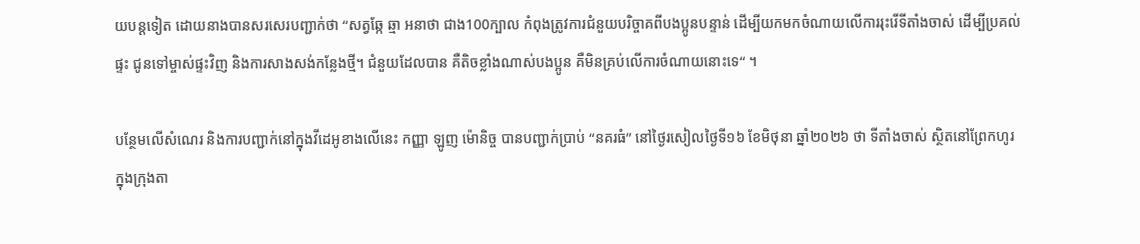យបន្តទៀត ដោយនាងបានសរសេរបញ្ជាក់ថា “សត្វឆ្កែ ឆ្មា អនាថា ជាង100ក្បាល កំពុងត្រូវការជំនួយបរិច្ចាគពីបងប្អូនបន្ទាន់ ដើម្បីយកមកចំណាយលើការរុះរើទីតាំងចាស់ ដើម្បីប្រគល់ផ្ទះ ជូនទៅម្ចាស់ផ្ទះវិញ និងការសាងសង់កន្លែងថ្មី។ ជំនួយដែលបាន គឺតិចខ្លាំងណាស់បងប្អូន គឺមិនគ្រប់លើការចំណាយនោះទេ“ ។

បន្ថែមលើសំណេរ និងការបញ្ជាក់នៅក្នុងវីដេអូខាងលើនេះ កញ្ញា ឡូញ ម៉ោនិច្ច បានបញ្ជាក់ប្រាប់ “នគរធំ” នៅថ្ងៃរសៀលថ្ងៃទី១៦ ខែមិថុនា ឆ្នាំ២០២៦ ថា ទីតាំងចាស់ ស្ថិតនៅព្រែកហូរ ក្នុងក្រុងតា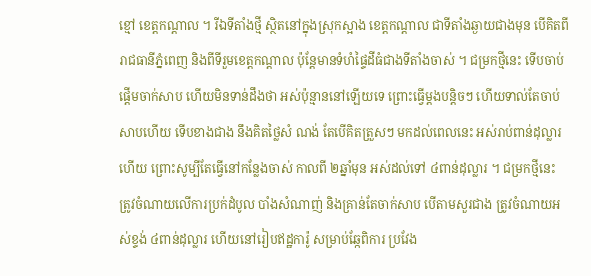ខ្មៅ ខេត្តកណ្ដាល ។ រីឯទីតាំងថ្មី ស្ថិតនៅក្នុងស្រុកស្អាង ខេត្តកណ្ដាល ជាទីតាំងឆ្ងាយជាងមុន បើគិតពីរាជធានីភ្នំពេញ និងពីទីរួមខេត្តកណ្ដាល ប៉ុន្តែមានទំហំផ្ទៃដីធំជាងទីតាំងចាស់ ។ ជម្រកថ្មីនេះ ទើបចាប់ផ្ដើមចាក់សាប ហើយមិនទាន់ដឹងថា អស់ប៉ុន្មាននៅឡើយទេ ព្រោះធ្វើម្ដងបន្តិចៗ ហើយទាល់តែចាប់សាបហើយ ទើបខាងជាង នឹងគិតថ្លៃសំ ណង់ តែបើគិតត្រួសៗ មកដល់ពេលនេះ អស់រាប់ពាន់ដុល្លារហើយ ព្រោះសូម្បីតែធ្វើនៅកន្លែងចាស់ កាលពី ២ឆ្នាំមុន អស់ដល់ទៅ ៤ពាន់ដុល្លារ ។ ជម្រកថ្មីនេះ ត្រូវចំណាយលើការប្រក់ដំបូល បាំងសំណាញ់ និងគ្រាន់តែចាក់សាប បើតាមសួរជាង ត្រូវចំណាយអស់ខ្ទង់ ៤ពាន់ដុល្លារ ហើយនៅរៀបឥដ្ឋការ៉ូ សម្រាប់ឆ្កែពិការ ប្រវែង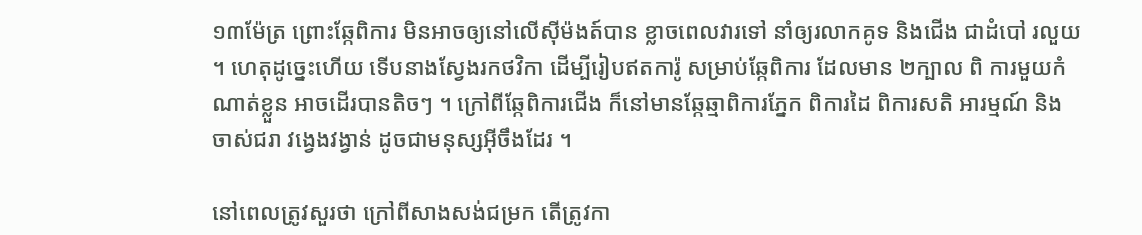១៣ម៉ែត្រ ព្រោះឆ្កែពិការ មិនអាចឲ្យនៅលើស៊ីម៉ងត៍បាន ខ្លាចពេលវារទៅ នាំឲ្យរលាកគូទ និងជើង ជាដំបៅ រលួយ ។ ហេតុដូច្នេះហើយ ទើបនាងស្វែងរកថវិកា ដើម្បីរៀបឥតការ៉ូ សម្រាប់ឆ្កែពិការ ដែលមាន ២ក្បាល ពិ ការមួយកំណាត់ខ្លួន អាចដើរបានតិចៗ ។ ក្រៅពីឆ្កែពិការជើង ក៏នៅមានឆ្កែឆ្មាពិការភ្នែក ពិការដៃ ពិការសតិ អារម្មណ៍ និងចាស់ជរា វង្វេងវង្វាន់ ដូចជាមនុស្សអ៊ីចឹងដែរ ។

នៅពេលត្រូវសួរថា ក្រៅពីសាងសង់ជម្រក តើត្រូវកា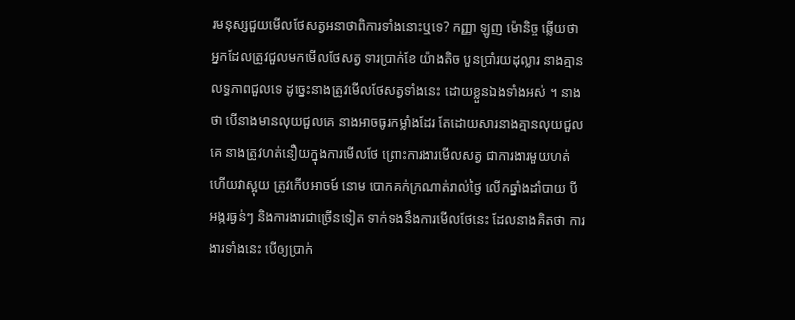រមនុស្សជួយមើលថែសត្វអនាថាពិការទាំងនោះឬទេ? កញ្ញា ឡូញ ម៉ោនិច្ច ឆ្លើយថា អ្នកដែលត្រូវជួលមកមើលថែសត្វ ទារប្រាក់ខែ យ៉ាងតិច បួនប្រាំរយដុល្លារ នាងគ្មានលទ្ធភាពជួលទេ ដូច្នេះនាងត្រូវមើលថែសត្វទាំងនេះ ដោយខ្លួនឯងទាំងអស់ ។ នាងថា បើនាងមានលុយជួលគេ នាងអាចធូរកម្លាំងដែរ តែដោយសារនាងគ្មានលុយជួលគេ នាងត្រូវហត់នឿយក្នុងការមើលថែ ព្រោះការងារមើលសត្វ ជាការងារមួយហត់ ហើយវាស្អុយ ត្រូវកើបអាចម៍ នោម បោកគក់ក្រណាត់រាល់ថ្ងៃ លើកឆ្នាំងដាំបាយ បីអង្ករធ្ងន់ៗ និងការងារជាច្រើនទៀត ទាក់ទងនឹងការមើលថែនេះ ដែលនាងគិតថា ការងារទាំងនេះ បើឲ្យប្រាក់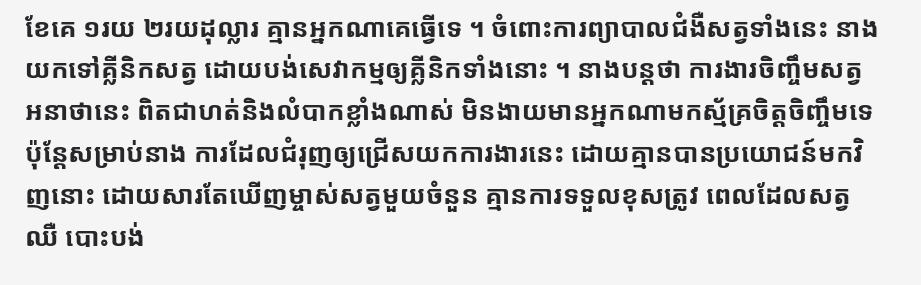ខែគេ ១រយ ២រយដុល្លារ គ្មានអ្នកណាគេធ្វើទេ ។ ចំពោះការព្យាបាលជំងឺសត្វទាំងនេះ នាងយកទៅគ្លីនិកសត្វ ដោយបង់សេវាកម្មឲ្យគ្លីនិកទាំងនោះ ។ នាងបន្តថា ការងារចិញ្ចឹមសត្វអនាថានេះ ពិតជាហត់និងលំបាកខ្លាំងណាស់ មិនងាយមានអ្នកណាមកស្ម័គ្រចិត្តចិញ្ចឹមទេ ប៉ុន្តែសម្រាប់នាង ការដែលជំរុញឲ្យជ្រើសយកការងារនេះ ដោយគ្មានបានប្រយោជន៍មកវិញនោះ ដោយសារតែឃើញម្ចាស់សត្វមួយចំនួន គ្មានការទទួលខុសត្រូវ ពេលដែលសត្វឈឺ បោះបង់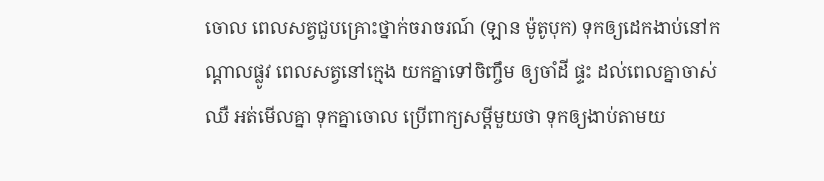ចោល ពេលសត្វជួបគ្រោះថ្នាក់ចរាចរណ៍ (ឡាន ម៉ូតូបុក) ទុកឲ្យដេកងាប់នៅកណ្ដាលផ្លូវ ពេលសត្វនៅក្មេង យកគ្នាទៅចិញ្ចឹម ឲ្យចាំដី ផ្ទះ ដល់ពេលគ្នាចាស់ ឈឺ អត់មើលគ្នា ទុកគ្នាចោល ប្រើពាក្យសម្ដីមួយថា ទុកឲ្យងាប់តាមយ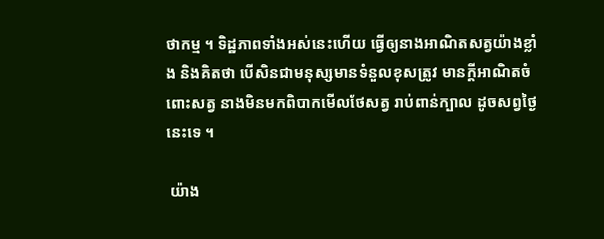ថាកម្ម ។ ទិដ្ឋភាពទាំងអស់នេះហើយ ធ្វើឲ្យនាងអាណិតសត្វយ៉ាងខ្លាំង និងគិតថា បើសិនជាមនុស្សមានទំនួលខុសត្រូវ មានក្ដីអាណិតចំពោះសត្វ នាងមិនមកពិបាកមើលថែសត្វ រាប់ពាន់ក្បាល ដូចសព្វថ្ងៃនេះទេ ។

 យ៉ាង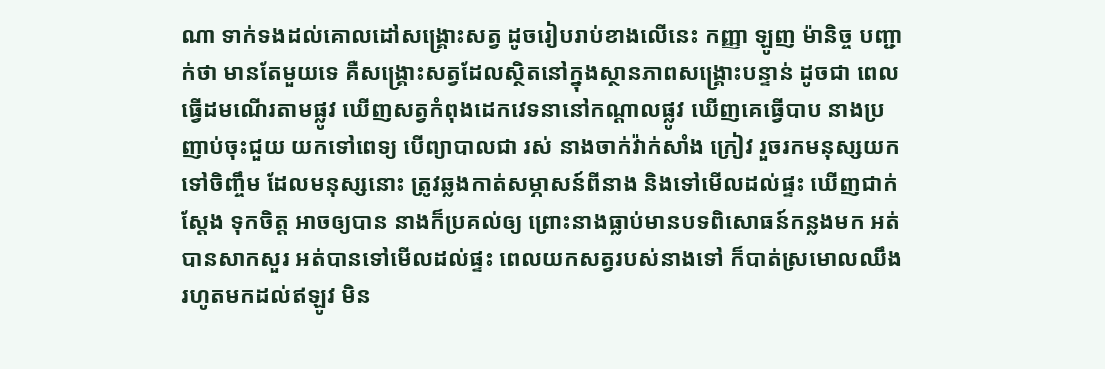ណា ទាក់ទងដល់គោលដៅសង្រ្គោះសត្វ ដូចរៀបរាប់ខាងលើនេះ កញ្ញា ឡូញ ម៉ានិច្ច បញ្ជាក់ថា មានតែមួយទេ គឺសង្រ្គោះសត្វដែលស្ថិតនៅក្នុងស្ថានភាពសង្រ្គោះបន្ទាន់ ដូចជា ពេលធ្វើដមណើរតាមផ្លូវ ឃើញសត្វកំពុងដេកវេទនានៅកណ្ដាលផ្លូវ ឃើញគេធ្វើបាប នាងប្រញាប់ចុះជួយ យកទៅពេទ្យ បើព្យាបាលជា រស់ នាងចាក់វ៉ាក់សាំង ក្រៀវ រួចរកមនុស្សយកទៅចិញ្ចឹម ដែលមនុស្សនោះ ត្រូវឆ្លងកាត់សម្ភាសន៍ពីនាង និងទៅមើលដល់ផ្ទះ ឃើញជាក់ស្ដែង ទុកចិត្ត អាចឲ្យបាន នាងក៏ប្រគល់ឲ្យ ព្រោះនាងធ្លាប់មានបទពិសោធន៍កន្លងមក អត់បានសាកសួរ អត់បានទៅមើលដល់ផ្ទះ ពេលយកសត្វរបស់នាងទៅ ក៏បាត់ស្រមោលឈឹង រហូតមកដល់ឥឡូវ មិន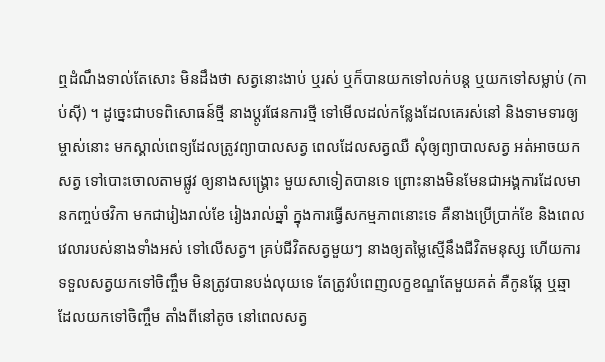ឮដំណឹងទាល់តែសោះ មិនដឹងថា សត្វនោះងាប់ ឬរស់ ឬក៏បានយកទៅលក់បន្ត ឬយកទៅសម្លាប់ (កាប់ស៊ី) ។ ដូច្នេះជាបទពិសោធន៍ថ្មី នាងប្ដូរផែនការថ្មី ទៅមើលដល់កន្លែងដែលគេរស់នៅ និងទាមទារឲ្យម្ចាស់នោះ មកស្គាល់ពេទ្យដែលត្រូវព្យាបាលសត្វ ពេលដែលសត្វឈឺ សុំឲ្យព្យាបាលសត្វ អត់អាចយកសត្វ ទៅបោះចោលតាមផ្លូវ ឲ្យនាងសង្រ្គោះ មួយសាទៀតបានទេ ព្រោះនាងមិនមែនជាអង្គការដែលមានកញ្ចប់ថវិកា មកជារៀងរាល់ខែ រៀងរាល់ឆ្នាំ ក្នុងការធ្វើសកម្មភាពនោះទេ គឺនាងប្រើប្រាក់ខែ និងពេលវេលារបស់នាងទាំងអស់ ទៅលើសត្វ។ គ្រប់ជីវិតសត្វមួយៗ នាងឲ្យតម្លៃស្មើនឹងជីវិតមនុស្ស ហើយការទទួលសត្វយកទៅចិញ្ចឹម មិនត្រូវបានបង់លុយទេ តែត្រូវបំពេញលក្ខខណ្ឌតែមួយគត់ គឺកូនឆ្កែ ឬឆ្មា ដែលយកទៅចិញ្ចឹម តាំងពីនៅតូច នៅពេលសត្វ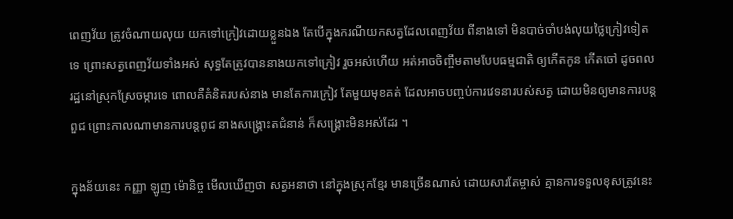ពេញវ័យ ត្រូវចំណាយលុយ យកទៅក្រៀវដោយខ្លួនឯង តែបើក្នុងករណីយកសត្វដែលពេញវ័យ ពីនាងទៅ មិនបាច់ចាំបង់លុយថ្លៃក្រៀវទៀតទេ ព្រោះសត្វពេញវ័យទាំងអស់ សុទ្ធតែត្រូវបាននាងយកទៅក្រៀវ រួចអស់ហើយ អត់អាចចិញ្ចឹមតាមបែបធម្មជាតិ ឲ្យកើតកូន កើតចៅ ដូចពលរដ្ឋនៅស្រុកស្រែចម្ការទេ ពោលគឺគំនិតរបស់នាង មានតែការក្រៀវ តែមួយមុខគត់ ដែលអាចបញ្ចប់ការវេទនារបស់សត្វ ដោយមិនឲ្យមានការបន្តពួជ ព្រោះកាលណាមានការបន្តពូជ នាងសង្រ្គោះតជំនាន់ ក៏សង្រ្គោះមិនអស់ដែរ ។

ក្នុងន័យនេះ កញ្ញា ឡូញ ម៉ោនិច្ច មើលឃើញថា សត្វអនាថា នៅក្នុងស្រុកខ្មែរ មានច្រើនណាស់ ដោយសារតែម្ចាស់ គ្មានការទទួលខុសត្រូវនេះ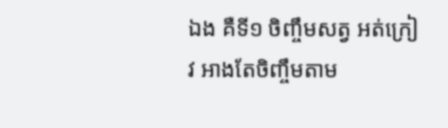ឯង គឺទី១ ចិញ្ចឹមសត្វ អត់ក្រៀវ អាងតែចិញ្ចឹមតាម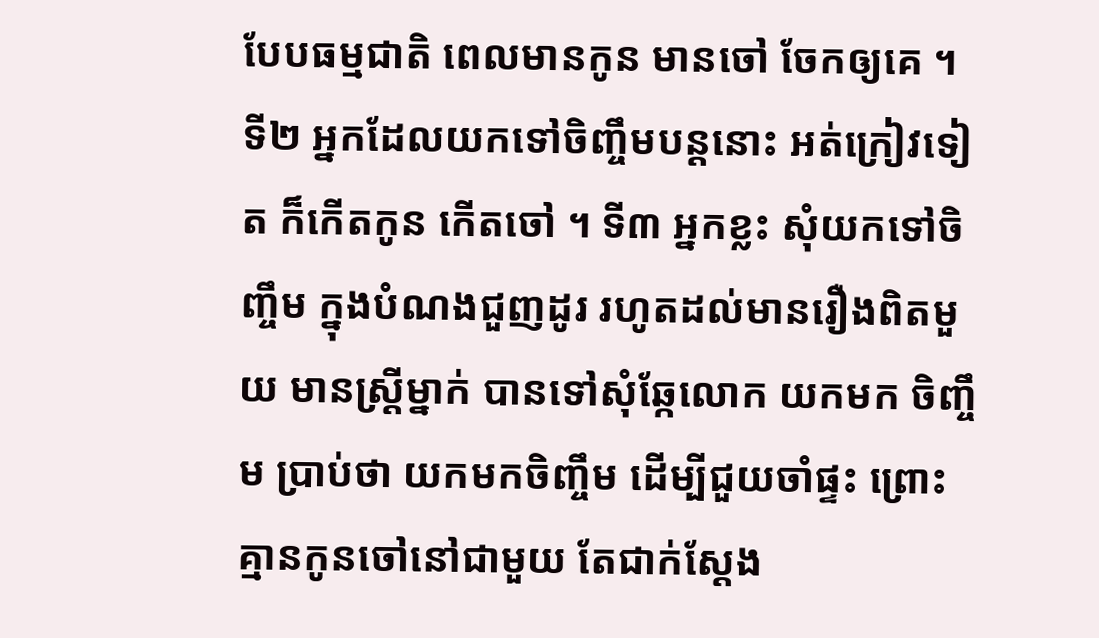បែបធម្មជាតិ ពេលមានកូន មានចៅ ចែកឲ្យគេ ។ ទី២ អ្នកដែលយកទៅចិញ្ចឹមបន្តនោះ អត់ក្រៀវទៀត ក៏កើតកូន កើតចៅ ។ ទី៣ អ្នកខ្លះ សុំយកទៅចិញ្ចឹម ក្នុងបំណងជួញដូរ រហូតដល់មានរឿងពិតមួយ មានស្រ្តីម្នាក់ បានទៅសុំឆ្កែលោក យកមក ចិញ្ចឹម ប្រាប់ថា យកមកចិញ្ចឹម ដើម្បីជួយចាំផ្ទះ ព្រោះគ្មានកូនចៅនៅជាមួយ តែជាក់ស្ដែង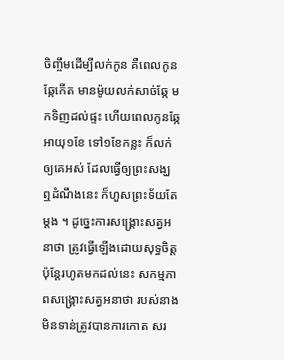ចិញ្ចឹមដើម្បីលក់កូន គឺពេលកូនឆ្កែកើត មានម៉ូយលក់សាច់ឆ្កែ មកទិញដល់ផ្ទះ ហើយពេលកូនឆ្កែអាយុ១ខែ ទៅ១ខែកន្លះ ក៏លក់ឲ្យគេអស់ ដែលធ្វើឲ្យព្រះសង្ឃ ឮដំណឹងនេះ ក៏ហួសព្រះទ័យតែម្ដង ។ ដូច្នេះការសង្រ្គោះសត្វអនាថា ត្រូវធ្វើឡើងដោយសុទ្ធចិត្ត ប៉ុន្តែរហូតមកដល់នេះ សកម្មភាពសង្រ្គោះសត្វអនាថា របស់នាង មិនទាន់ត្រូវបានការកោត សរ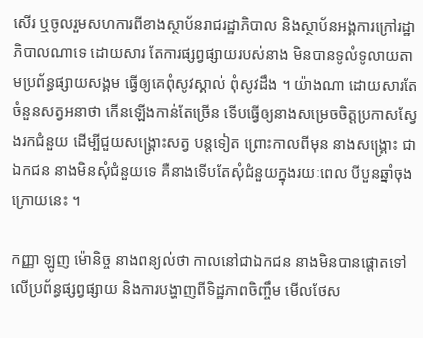សើរ ឬចូលរួមសហការពីខាងស្ថាប័នរាជរដ្ឋាភិបាល និងស្ថាប័នអង្គការក្រៅរដ្ឋាភិបាលណាទេ ដោយសារ តែការផ្សព្វផ្សាយរបស់នាង មិនបានទូលំទូលាយតាមប្រព័ន្ធផ្សាយសង្គម ធ្វើឲ្យគេពុំសូវស្គាល់ ពុំសូវដឹង ។ យ៉ាងណា ដោយសារតែចំនួនសត្វអនាថា កើនឡើងកាន់តែច្រើន ទើបធ្វើឲ្យនាងសម្រេចចិត្តប្រកាសស្វែងរកជំនួយ ដើម្បីជួយសង្រ្គោះសត្វ បន្តទៀត ព្រោះកាលពីមុន នាងសង្រ្គោះ ជាឯកជន នាងមិនសុំជំនួយទេ គឺនាងទើបតែសុំជំនួយក្នុងរយៈពេល បីបួនឆ្នាំចុងក្រោយនេះ ។

កញ្ញា ឡូញ ម៉ោនិច្ច នាងពន្យល់ថា កាលនៅជាឯកជន នាងមិនបានផ្ដោតទៅលើប្រព័ន្ធផ្សព្វផ្សាយ និងការបង្ហាញពីទិដ្ឋភាពចិញ្ចឹម មើលថែស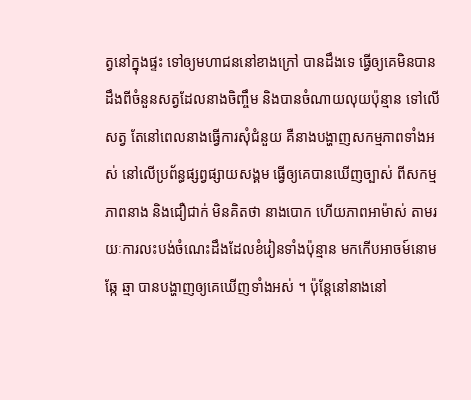ត្វនៅក្នុងផ្ទះ ទៅឲ្យមហាជននៅខាងក្រៅ បានដឹងទេ ធ្វើឲ្យគេមិនបានដឹងពីចំនួនសត្វដែលនាងចិញ្ចឹម និងបានចំណាយលុយប៉ុន្មាន ទៅលើសត្វ តែនៅពេលនាងធ្វើការសុំជំនួយ គឺនាងបង្ហាញសកម្មភាពទាំងអស់ នៅលើប្រព័ន្ធផ្សព្វផ្សាយសង្គម ធ្វើឲ្យគេបានឃើញច្បាស់ ពីសកម្មភាពនាង និងជឿជាក់ មិនគិតថា នាងបោក ហើយភាពអាម៉ាស់ តាមរយៈការលះបង់ចំណេះដឹងដែលខំរៀនទាំងប៉ុន្មាន មកកើបអាចម៍នោម ឆ្កែ ឆ្មា បានបង្ហាញឲ្យគេឃើញទាំងអស់ ។ ប៉ុន្តែនៅនាងនៅ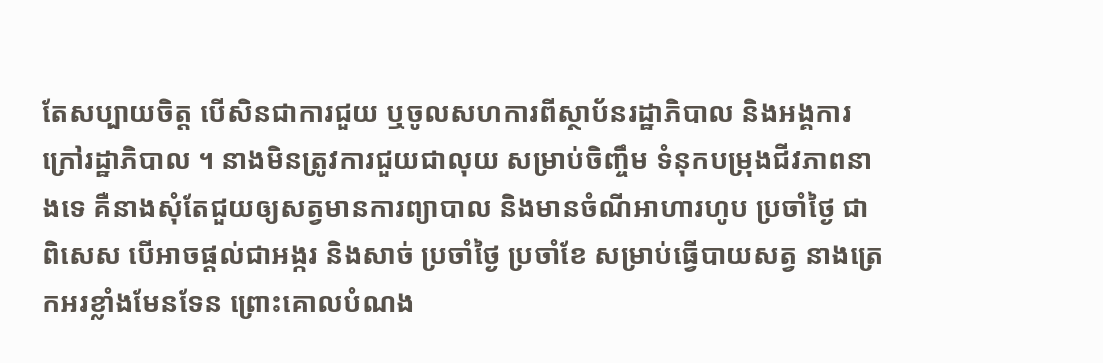តែសប្បាយចិត្ត បើសិនជាការជួយ ឬចូលសហការពីស្ថាប័នរដ្ឋាភិបាល និងអង្គការក្រៅរដ្ឋាភិបាល ។ នាងមិនត្រូវការជួយជាលុយ សម្រាប់ចិញ្ចឹម ទំនុកបម្រុងជីវភាពនាងទេ គឺនាងសុំតែជួយឲ្យសត្វមានការព្យាបាល និងមានចំណីអាហារហូប ប្រចាំថ្ងៃ ជា ពិសេស បើអាចផ្ដល់ជាអង្ករ និងសាច់ ប្រចាំថ្ងៃ ប្រចាំខែ សម្រាប់ធ្វើបាយសត្វ នាងត្រេកអរខ្លាំងមែនទែន ព្រោះគោលបំណង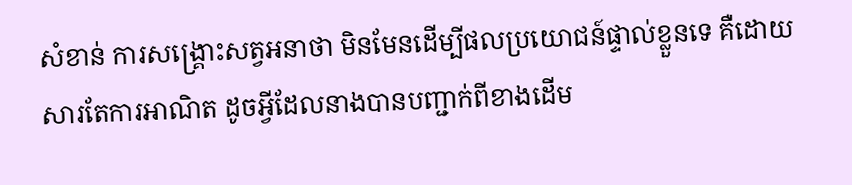សំខាន់ ការសង្រ្គោះសត្វអនាថា មិនមែនដើម្បីផលប្រយោជន៍ផ្ទាល់ខ្លួនទេ គឺដោយសារតែការអាណិត ដូចអ្វីដែលនាងបានបញ្ជាក់ពីខាងដើម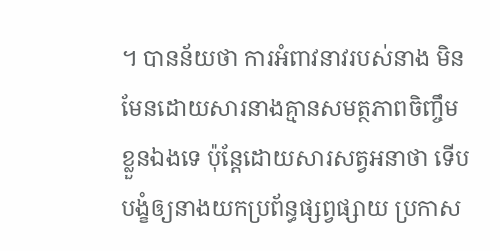។ បានន័យថា ការអំពាវនាវរបស់នាង មិនមែនដោយសារនាងគ្មានសមត្ថភាពចិញ្ចឹមខ្លួនឯងទេ ប៉ុន្តែដោយសារសត្វអនាថា ទើបបង្ខំឲ្យនាងយកប្រព័ន្ធផ្សព្វផ្សាយ ប្រកាស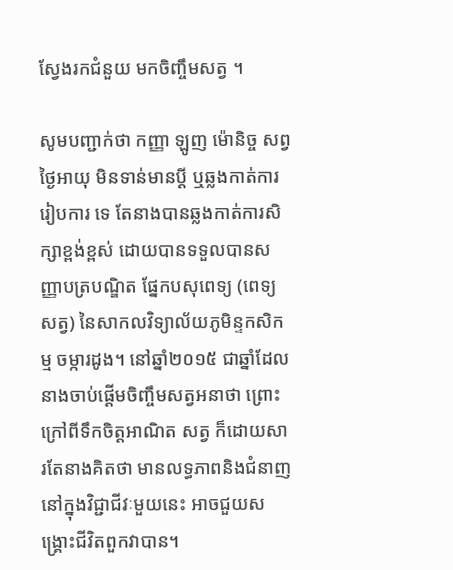ស្វែងរកជំនួយ មកចិញ្ចឹមសត្វ ។

សូមបញ្ជាក់ថា កញ្ញា ឡូញ ម៉ោនិច្ច សព្វថ្ងៃអាយុ មិនទាន់មានប្ដី ឬឆ្លងកាត់ការរៀបការ ទេ តែនាងបានឆ្លងកាត់ការសិក្សាខ្ពង់ខ្ពស់ ដោយបានទទួលបានសញ្ញាបត្របណ្ឌិត ផ្នែកបសុពេទ្យ (ពេទ្យសត្វ) នៃសាកលវិទ្យាល័យភូមិន្ទកសិកម្ម ចម្ការដូង។ នៅឆ្នាំ២០១៥ ជាឆ្នាំដែលនាងចាប់ផ្ដើមចិញ្ចឹមសត្វអនាថា ព្រោះក្រៅពីទឹកចិត្តអាណិត សត្វ ក៏ដោយសារតែនាងគិតថា មានលទ្ធភាពនិងជំនាញនៅក្នុងវិជ្ជាជីវៈមួយនេះ អាចជួយសង្រ្គោះជីវិតពួកវាបាន។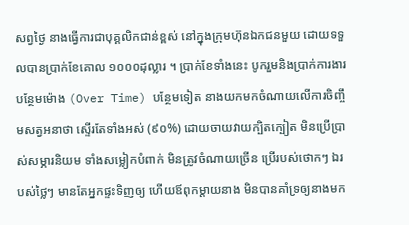សព្វថ្ងៃ នាងធ្វើការជាបុគ្គលិកជាន់ខ្ពស់ នៅក្នុងក្រុមហ៊ុនឯកជនមួយ ដោយទទួលបានប្រាក់ខែគោល ១០០០ដុល្លារ ។ ប្រាក់ខែទាំងនេះ បូករួមនិងប្រាក់ការងារបន្ថែមម៉ោង (Over Time) បន្ថែមទៀត នាងយកមកចំណាយលើការចិញ្ចឹមសត្វអនាថា ស្ទើរតែទាំងអស់ (៩០%) ដោយចាយវាយក្បិតក្បៀត មិនប្រើប្រាស់សម្ភារនិយម ទាំងសម្លៀកបំពាក់ មិនត្រូវចំណាយច្រើន ប្រើរបស់ថោកៗ ឯរបស់ថ្លៃៗ មានតែអ្នកផ្ទះទិញឲ្យ ហើយឪពុកម្ដាយនាង មិនបានគាំទ្រឲ្យនាងមក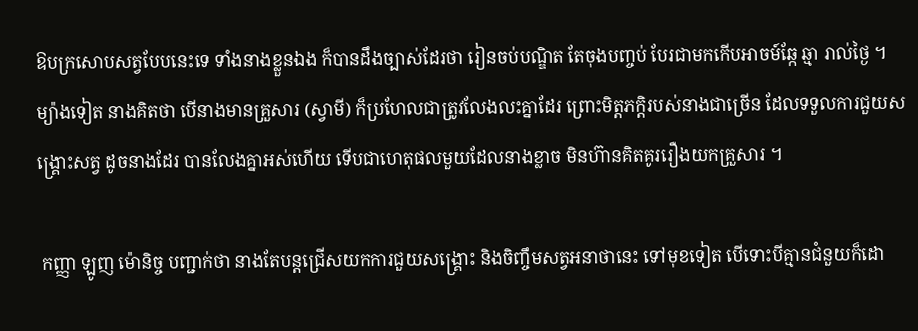ឱបក្រសោបសត្វបែបនេះទេ ទាំងនាងខ្លួនឯង ក៏បានដឹងច្បាស់ដែរថា រៀនចប់បណ្ឌិត តែចុងបញ្ចប់ បែរជាមកកើបអាចម៍ឆ្កែ ឆ្មា រាល់ថ្ងៃ ។ ម្យ៉ាងទៀត នាងគិតថា បើនាងមានគ្រួសារ (ស្វាមី) ក៏ប្រហែលជាត្រូវលែងលះគ្នាដែរ ព្រោះមិត្តភក្ដិរបស់នាងជាច្រើន ដែលទទួលការជួយសង្រ្គោះសត្វ ដូចនាងដែរ បានលែងគ្នាអស់ហើយ ទើបជាហេតុផលមួយដែលនាងខ្លាច មិនហ៊ានគិតគូររឿងយកគ្រួសារ ។

 កញ្ញា ឡូញ ម៉ោនិច្ច បញ្ជាក់ថា នាងតែបន្តជ្រើសយកការជួយសង្រ្គោះ និងចិញ្ចឹមសត្វអនាថានេះ ទៅមុខទៀត បើទោះបីគ្មានជំនួយក៏ដោ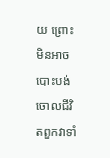យ ព្រោះមិនអាចបោះបង់ចោលជីវិតពួកវាទាំ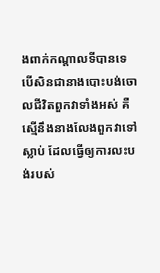ងពាក់កណ្ដាលទីបានទេ បើសិនជានាងបោះបង់ចោលជីវិតពួកវាទាំងអស់ គឺស្មើនឹងនាងលែងពួកវាទៅស្លាប់ ដែលធ្វើឲ្យការលះបង់របស់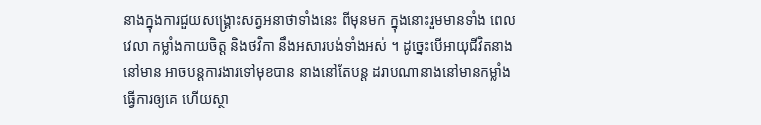នាងក្នុងការជួយសង្រ្គោះសត្វអនាថាទាំងនេះ ពីមុនមក ក្នុងនោះរួមមានទាំង ពេលវេលា កម្លាំងកាយចិត្ត និងថវិកា នឹងអសារបង់ទាំងអស់ ។ ដូច្នេះបើអាយុជីវិតនាងនៅមាន អាចបន្តការងារទៅមុខបាន នាងនៅតែបន្ត ដរាបណានាងនៅមានកម្លាំងធ្វើការឲ្យគេ ហើយស្ថា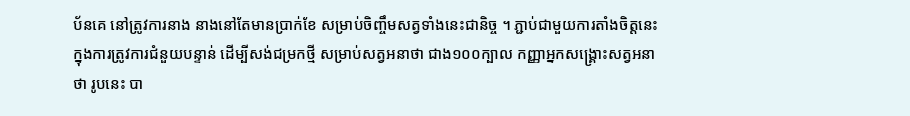ប័នគេ នៅត្រូវការនាង នាងនៅតែមានប្រាក់ខែ សម្រាប់ចិញ្ចឹមសត្វទាំងនេះជានិច្ច ។ ភ្ជាប់ជាមួយការតាំងចិត្តនេះ ក្នុងការត្រូវការជំនួយបន្ទាន់ ដើម្បីសង់ជម្រកថ្មី សម្រាប់សត្វអនាថា ជាង១០០ក្បាល កញ្ញាអ្នកសង្គ្រោះសត្វអនាថា រូបនេះ បា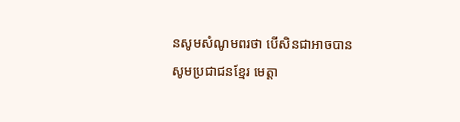នសូមសំណូមពរថា បើសិនជាអាចបាន សូមប្រជាជនខ្មែរ មេត្តា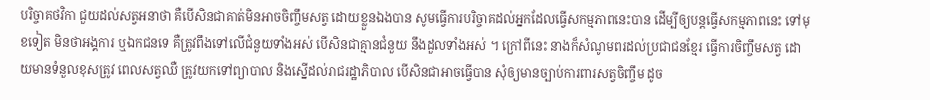បរិច្ចាគថវិកា ជួយដល់សត្វអនាថា គឺបើសិនជាគាត់មិនអាចចិញ្ចឹមសត្វ ដោយខ្លួនឯងបាន សូមធ្វើការបរិច្ចាគដល់អ្នកដែលធ្វើសកម្មភាពនេះបាន ដើម្បីឲ្យបន្តធ្វើសកម្មភាពនេះ ទៅមុខទៀត មិនថាអង្គការ ឬឯកជនទេ គឺត្រូវពឹងទៅលើជំនួយទាំងអស់ បើសិនជាគ្មានជំនួយ នឹងដួលទាំងអស់ ។ ក្រៅពីនេះ នាងក៏សំណូមពរដល់ប្រជាជនខ្មែរ ធ្វើការចិញ្ចឹមសត្វ ដោយមានទំនួលខុសត្រូវ ពេលសត្វឈឺ ត្រូវយកទៅព្យាបាល និងស្នើដល់រាជរដ្ឋាភិបាល បើសិនជាអាចធ្វើបាន សុំឲ្យមានច្បាប់ការពារសត្វចិញ្ចឹម ដូច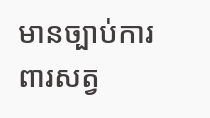មានច្បាប់ការពារសត្វ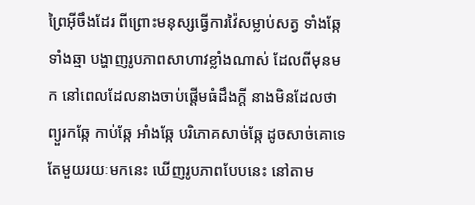ព្រៃអ៊ីចឹងដែរ ពីព្រោះមនុស្សធ្វើការវ៉ៃសម្លាប់សត្វ ទាំងឆ្កែ ទាំងឆ្មា បង្ហាញរូបភាពសាហាវខ្លាំងណាស់ ដែលពីមុនមក នៅពេលដែលនាងចាប់ផ្ដើមធំដឹងក្ដី នាងមិនដែលថា ព្យួរកឆ្កែ កាប់ឆ្កែ អាំងឆ្កែ បរិភោគសាច់ឆ្កែ ដូចសាច់គោទេ តែមួយរយៈមកនេះ ឃើញរូបភាពបែបនេះ នៅតាម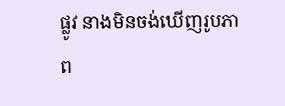ផ្លូវ នាងមិនចង់ឃើញរូបភាព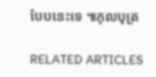បែបនេះទេ ៕កុលបុត្រ

RELATED ARTICLES